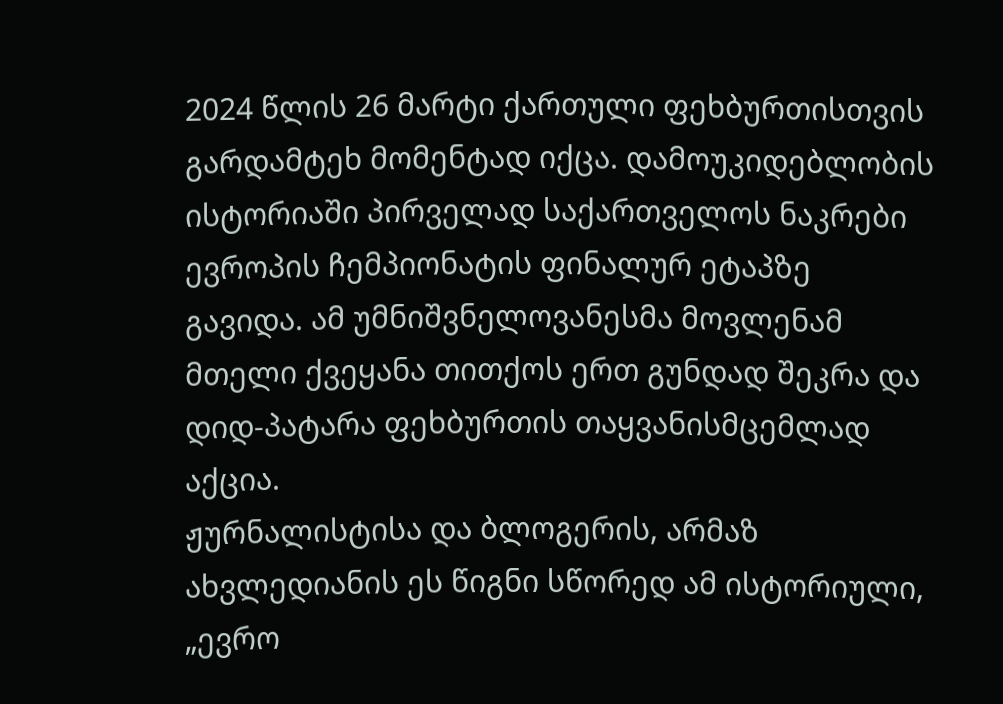2024 წლის 26 მარტი ქართული ფეხბურთისთვის გარდამტეხ მომენტად იქცა. დამოუკიდებლობის ისტორიაში პირველად საქართველოს ნაკრები ევროპის ჩემპიონატის ფინალურ ეტაპზე გავიდა. ამ უმნიშვნელოვანესმა მოვლენამ მთელი ქვეყანა თითქოს ერთ გუნდად შეკრა და დიდ-პატარა ფეხბურთის თაყვანისმცემლად აქცია.
ჟურნალისტისა და ბლოგერის, არმაზ ახვლედიანის ეს წიგნი სწორედ ამ ისტორიული, „ევრო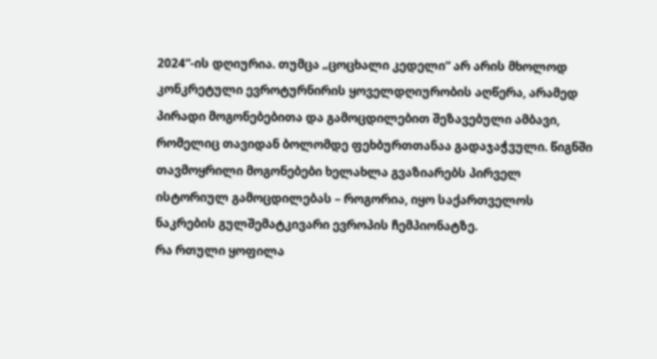2024“-ის დღიურია. თუმცა „ცოცხალი კედელი“ არ არის მხოლოდ კონკრეტული ევროტურნირის ყოველდღიურობის აღწერა, არამედ პირადი მოგონებებითა და გამოცდილებით შეზავებული ამბავი, რომელიც თავიდან ბოლომდე ფეხბურთთანაა გადაჯაჭვული. წიგნში თავმოყრილი მოგონებები ხელახლა გვაზიარებს პირველ ისტორიულ გამოცდილებას – როგორია, იყო საქართველოს ნაკრების გულშემატკივარი ევროპის ჩემპიონატზე.
რა რთული ყოფილა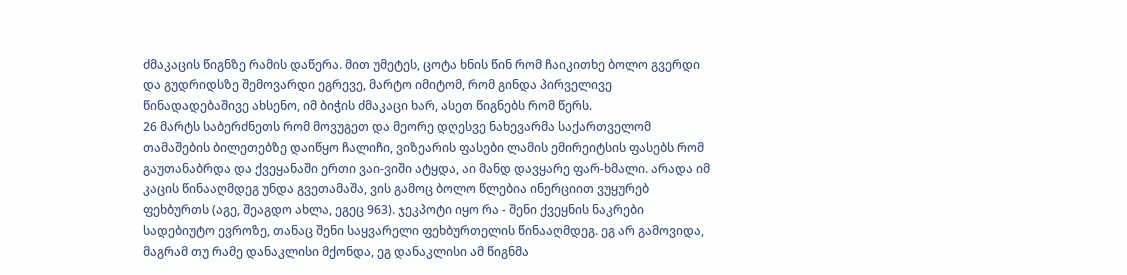ძმაკაცის წიგნზე რამის დაწერა. მით უმეტეს, ცოტა ხნის წინ რომ ჩაიკითხე ბოლო გვერდი და გუდრიდსზე შემოვარდი ეგრევე, მარტო იმიტომ, რომ გინდა პირველივე წინადადებაშივე ახსენო, იმ ბიჭის ძმაკაცი ხარ, ასეთ წიგნებს რომ წერს.
26 მარტს საბერძნეთს რომ მოვუგეთ და მეორე დღესვე ნახევარმა საქართველომ თამაშების ბილეთებზე დაიწყო ჩალიჩი, ვიზეარის ფასები ლამის ემირეიტსის ფასებს რომ გაუთანაბრდა და ქვეყანაში ერთი ვაი-ვიში ატყდა, აი მანდ დავყარე ფარ-ხმალი. არადა იმ კაცის წინააღმდეგ უნდა გვეთამაშა, ვის გამოც ბოლო წლებია ინერციით ვუყურებ ფეხბურთს (აგე, შეაგდო ახლა, ეგეც 963). ჯეკპოტი იყო რა - შენი ქვეყნის ნაკრები სადებიუტო ევროზე, თანაც შენი საყვარელი ფეხბურთელის წინააღმდეგ. ეგ არ გამოვიდა, მაგრამ თუ რამე დანაკლისი მქონდა, ეგ დანაკლისი ამ წიგნმა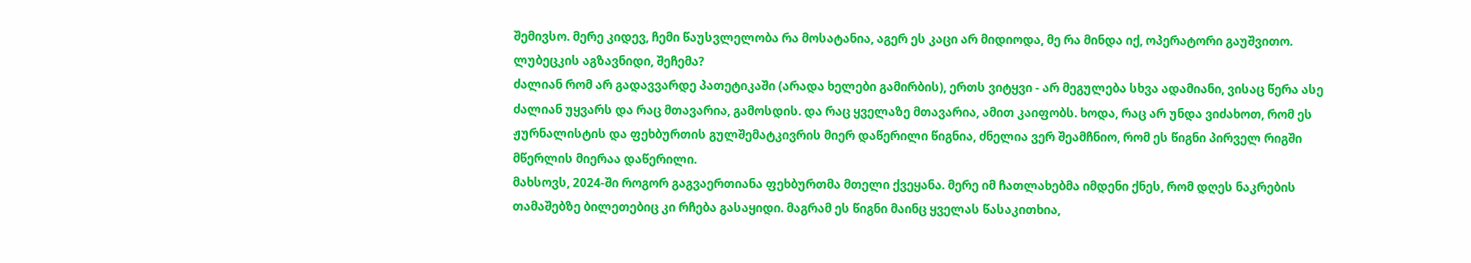შემივსო. მერე კიდევ, ჩემი წაუსვლელობა რა მოსატანია, აგერ ეს კაცი არ მიდიოდა, მე რა მინდა იქ, ოპერატორი გაუშვითო. ლუბეცკის აგზავნიდი, შეჩემა?
ძალიან რომ არ გადავვარდე პათეტიკაში (არადა ხელები გამირბის), ერთს ვიტყვი - არ მეგულება სხვა ადამიანი, ვისაც წერა ასე ძალიან უყვარს და რაც მთავარია, გამოსდის. და რაც ყველაზე მთავარია, ამით კაიფობს. ხოდა, რაც არ უნდა ვიძახოთ, რომ ეს ჟურნალისტის და ფეხბურთის გულშემატკივრის მიერ დაწერილი წიგნია, ძნელია ვერ შეამჩნიო, რომ ეს წიგნი პირველ რიგში მწერლის მიერაა დაწერილი.
მახსოვს, 2024-ში როგორ გაგვაერთიანა ფეხბურთმა მთელი ქვეყანა. მერე იმ ჩათლახებმა იმდენი ქნეს, რომ დღეს ნაკრების თამაშებზე ბილეთებიც კი რჩება გასაყიდი. მაგრამ ეს წიგნი მაინც ყველას წასაკითხია,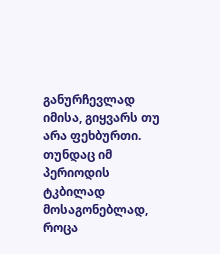განურჩევლად იმისა, გიყვარს თუ არა ფეხბურთი. თუნდაც იმ პერიოდის ტკბილად მოსაგონებლად, როცა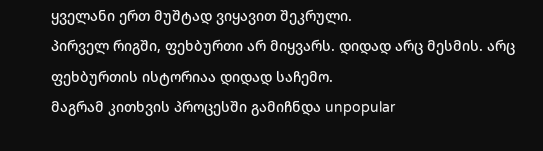ყველანი ერთ მუშტად ვიყავით შეკრული.
პირველ რიგში, ფეხბურთი არ მიყვარს. დიდად არც მესმის. არც ფეხბურთის ისტორიაა დიდად საჩემო.
მაგრამ კითხვის პროცესში გამიჩნდა unpopular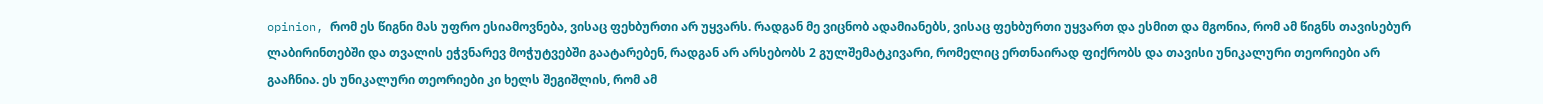opinion, რომ ეს წიგნი მას უფრო ესიამოვნება, ვისაც ფეხბურთი არ უყვარს. რადგან მე ვიცნობ ადამიანებს, ვისაც ფეხბურთი უყვართ და ესმით და მგონია, რომ ამ წიგნს თავისებურ ლაბირინთებში და თვალის ეჭვნარევ მოჭუტვებში გაატარებენ, რადგან არ არსებობს 2 გულშემატკივარი, რომელიც ერთნაირად ფიქრობს და თავისი უნიკალური თეორიები არ გააჩნია. ეს უნიკალური თეორიები კი ხელს შეგიშლის, რომ ამ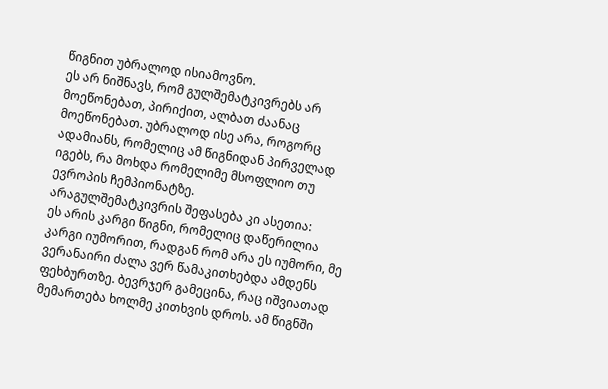წიგნით უბრალოდ ისიამოვნო.
ეს არ ნიშნავს, რომ გულშემატკივრებს არ მოეწონებათ, პირიქით, ალბათ ძაანაც მოეწონებათ. უბრალოდ ისე არა, როგორც ადამიანს, რომელიც ამ წიგნიდან პირველად იგებს, რა მოხდა რომელიმე მსოფლიო თუ ევროპის ჩემპიონატზე.
არაგულშემატკივრის შეფასება კი ასეთია:
ეს არის კარგი წიგნი, რომელიც დაწერილია კარგი იუმორით, რადგან რომ არა ეს იუმორი, მე ვერანაირი ძალა ვერ წამაკითხებდა ამდენს ფეხბურთზე. ბევრჯერ გამეცინა, რაც იშვიათად მემართება ხოლმე კითხვის დროს. ამ წიგნში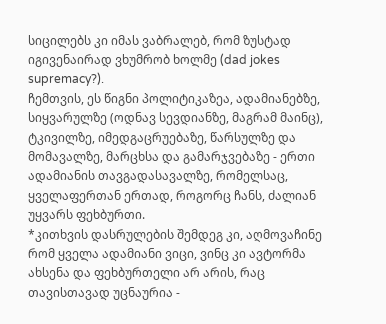სიცილებს კი იმას ვაბრალებ, რომ ზუსტად იგივენაირად ვხუმრობ ხოლმე (dad jokes supremacy?).
ჩემთვის, ეს წიგნი პოლიტიკაზეა, ადამიანებზე, სიყვარულზე (ოდნავ სევდიანზე, მაგრამ მაინც), ტკივილზე, იმედგაცრუებაზე, წარსულზე და მომავალზე, მარცხსა და გამარჯვებაზე - ერთი ადამიანის თავგადასავალზე, რომელსაც, ყველაფერთან ერთად, როგორც ჩანს, ძალიან უყვარს ფეხბურთი.
*კითხვის დასრულების შემდეგ კი, აღმოვაჩინე რომ ყველა ადამიანი ვიცი, ვინც კი ავტორმა ახსენა და ფეხბურთელი არ არის, რაც თავისთავად უცნაურია -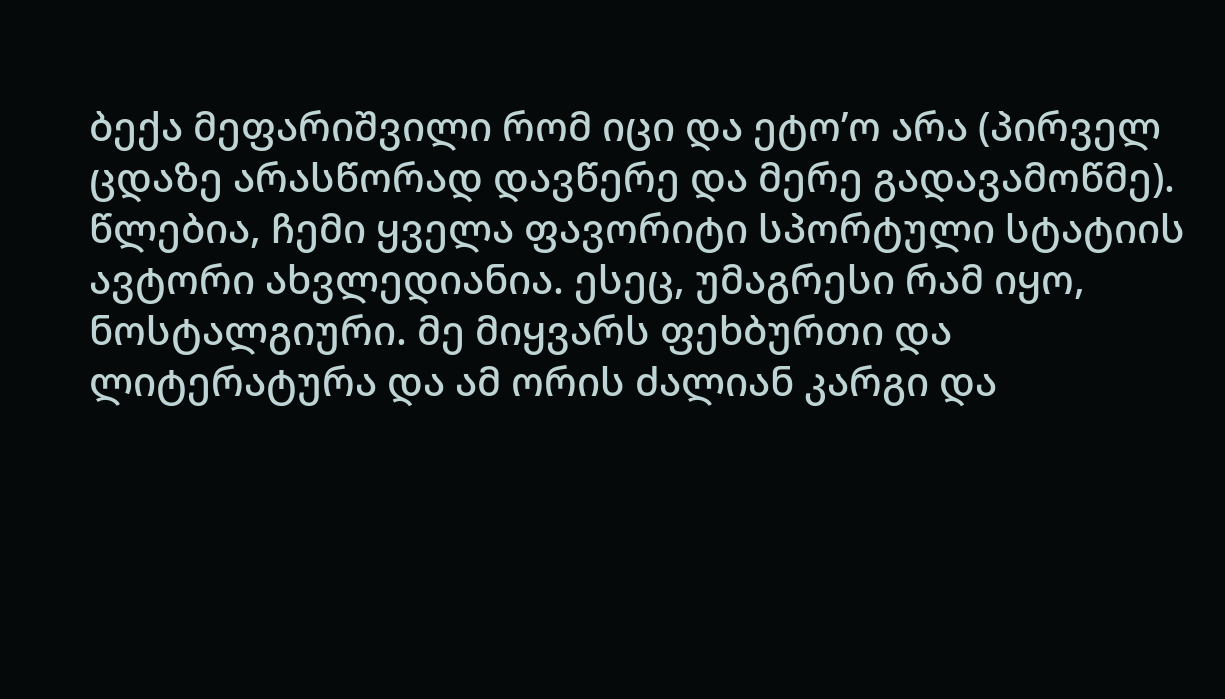ბექა მეფარიშვილი რომ იცი და ეტო’ო არა (პირველ ცდაზე არასწორად დავწერე და მერე გადავამოწმე).
წლებია, ჩემი ყველა ფავორიტი სპორტული სტატიის ავტორი ახვლედიანია. ესეც, უმაგრესი რამ იყო, ნოსტალგიური. მე მიყვარს ფეხბურთი და ლიტერატურა და ამ ორის ძალიან კარგი და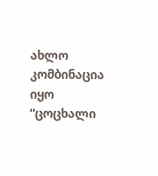ახლო კომბინაცია იყო “ცოცხალი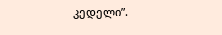კედელი”.